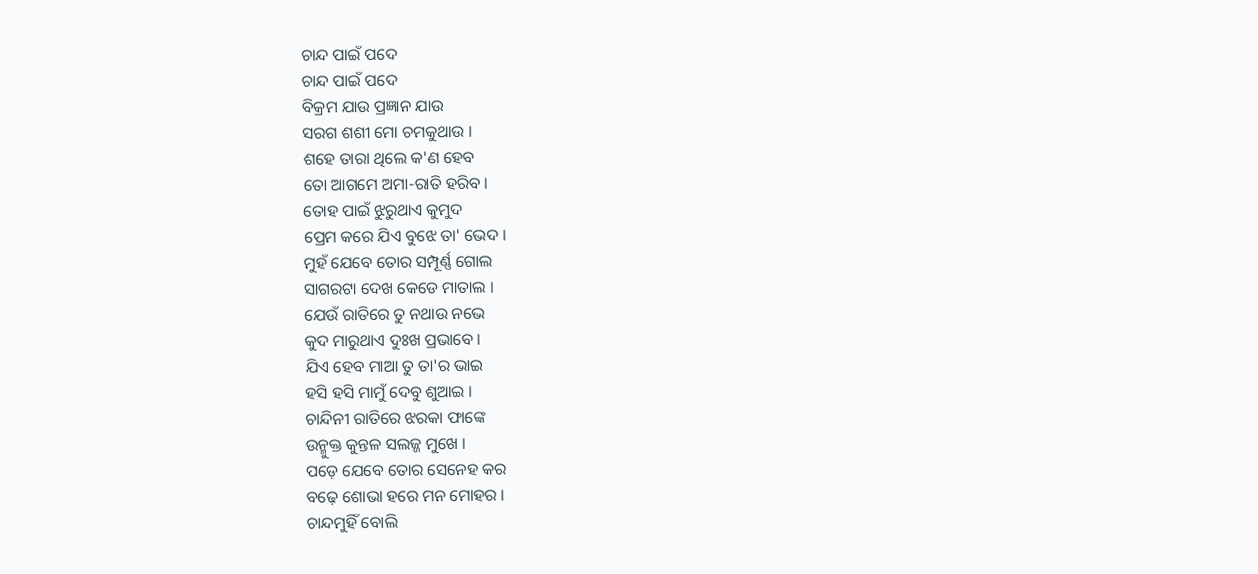ଚାନ୍ଦ ପାଇଁ ପଦେ
ଚାନ୍ଦ ପାଇଁ ପଦେ
ବିକ୍ରମ ଯାଉ ପ୍ରଜ୍ଞାନ ଯାଉ
ସରଗ ଶଶୀ ମୋ ଚମକୁଥାଉ ।
ଶହେ ତାରା ଥିଲେ କ'ଣ ହେବ
ତୋ ଆଗମେ ଅମା-ରାତି ହରିବ ।
ତୋହ ପାଇଁ ଝୁରୁଥାଏ କୁମୁଦ
ପ୍ରେମ କରେ ଯିଏ ବୁଝେ ତା' ଭେଦ ।
ମୁହଁ ଯେବେ ତୋର ସମ୍ପୂର୍ଣ୍ଣ ଗୋଲ
ସାଗରଟା ଦେଖ କେଡେ ମାତାଲ ।
ଯେଉଁ ରାତିରେ ତୁ ନଥାଉ ନଭେ
କୁଦ ମାରୁଥାଏ ଦୁଃଖ ପ୍ରଭାବେ ।
ଯିଏ ହେବ ମାଆ ତୁ ତା'ର ଭାଇ
ହସି ହସି ମାମୁଁ ଦେବୁ ଶୁଆଇ ।
ଚାନ୍ଦିନୀ ରାତିରେ ଝରକା ଫାଙ୍କେ
ଉନ୍ମୁକ୍ତ କୁନ୍ତଳ ସଲଜ୍ଜ ମୁଖେ ।
ପଡ଼େ ଯେବେ ତୋର ସେନେହ କର
ବଢ଼େ ଶୋଭା ହରେ ମନ ମୋହର ।
ଚାନ୍ଦମୁହିଁ ବୋଲି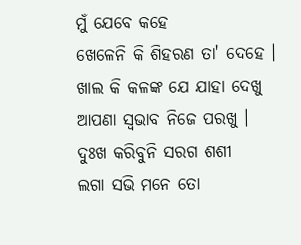ମୁଁ ଯେବେ କହେ
ଖେଳେନି କି ଶିହରଣ ତା' ଦେହେ ।
ଖାଲ କି କଳଙ୍କ ଯେ ଯାହା ଦେଖୁ
ଆପଣା ସ୍ୱଭାବ ନିଜେ ପରଖୁ ।
ଦୁଃଖ କରିବୁନି ସରଗ ଶଶୀ
ଲଗା ସଭି ମନେ ତୋ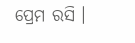ପ୍ରେମ ରସି ।